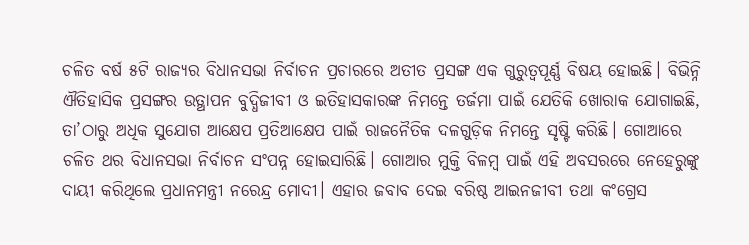ଚଳିତ ବର୍ଷ ୫ଟି ରାଜ୍ୟର ବିଧାନସଭା ନିର୍ବାଚନ ପ୍ରଚାରରେ ଅତୀତ ପ୍ରସଙ୍ଗ ଏକ ଗୁରୁତ୍ୱପୂର୍ଣ୍ଣ ବିଷୟ ହୋଇଛି। ବିଭିନ୍ନି ଐତିହାସିକ ପ୍ରସଙ୍ଗର ଉତ୍ଥାପନ ବୁଦ୍ଧିଜୀବୀ ଓ ଇତିହାସକାରଙ୍କ ନିମନ୍ତେ ତର୍ଜମା ପାଇଁ ଯେତିକି ଖୋରାକ ଯୋଗାଇଛି, ତା’ଠାରୁ ଅଧିକ ସୁଯୋଗ ଆକ୍ଷେପ ପ୍ରତିଆକ୍ଷେପ ପାଇଁ ରାଜନୈତିକ ଦଳଗୁଡ଼ିକ ନିମନ୍ତେ ସୃଷ୍ଟି କରିଛି। ଗୋଆରେ ଚଳିତ ଥର ବିଧାନସଭା ନିର୍ବାଚନ ସଂପନ୍ନ ହୋଇସାରିଛି। ଗୋଆର ମୁକ୍ତି ବିଳମ୍ବ ପାଇଁ ଏହି ଅବସରରେ ନେହେରୁଙ୍କୁ ଦାୟୀ କରିଥିଲେ ପ୍ରଧାନମନ୍ତ୍ରୀ ନରେନ୍ଦ୍ର ମୋଦୀ। ଏହାର ଜବାବ ଦେଇ ବରିଷ୍ଠ ଆଇନଜୀବୀ ତଥା କଂଗ୍ରେସ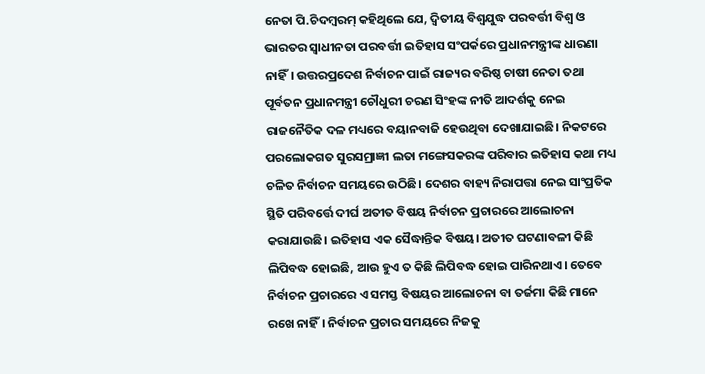ନେତା ପି.ଚିଦମ୍ବରମ୍ କହିଥିଲେ ଯେ, ଦ୍ୱିତୀୟ ବିଶ୍ୱଯୁଦ୍ଧ ପରବର୍ତ୍ତୀ ବିଶ୍ୱ ଓ ଭାରତର ସ୍ୱାଧୀନତା ପରବର୍ତ୍ତୀ ଇତିହାସ ସଂପର୍କରେ ପ୍ରଧାନମନ୍ତ୍ରୀଙ୍କ ଧାରଣା ନାହିଁ। ଉତ୍ତରପ୍ରଦେଶ ନିର୍ବାଚନ ପାଇଁ ରାଜ୍ୟର ବରିଷ୍ଠ ଚାଷୀ ନେତା ତଥା ପୂର୍ବତନ ପ୍ରଧାନମନ୍ତ୍ରୀ ଚୌଧୁରୀ ଚରଣ ସିଂହଙ୍କ ନୀତି ଆଦର୍ଶକୁ ନେଇ ରାଜନୈତିକ ଦଳ ମଧ୍ୟରେ ବୟାନବାଜି ହେଉଥିବା ଦେଖାଯାଇଛି। ନିକଟରେ ପରଲୋକଗତ ସୁରସମ୍ରାଜ୍ଞୀ ଲତା ମଙ୍ଗେସକରଙ୍କ ପରିବାର ଇତିହାସ କଥା ମଧ୍ୟ ଚଳିତ ନିର୍ବାଚନ ସମୟରେ ଉଠିଛି। ଦେଶର ବାହ୍ୟ ନିରାପତ୍ତା ନେଇ ସାଂପ୍ରତିକ ସ୍ଥିତି ପରିବର୍ତ୍ତେ ଦୀର୍ଘ ଅତୀତ ବିଷୟ ନିର୍ବାଚନ ପ୍ରଚାରରେ ଆଲୋଚନା କରାଯାଉଛି। ଇତିହାସ ଏକ ସୈଦ୍ଧାନ୍ତିକ ବିଷୟ। ଅତୀତ ଘଟଣାବଳୀ କିଛି ଲିପିବଦ୍ଧ ହୋଇଛି, ଆଉ ହୁଏ ତ କିଛି ଲିପିବଦ୍ଧ ହୋଇ ପାରିନଥାଏ। ତେବେ ନିର୍ବାଚନ ପ୍ରଚାରରେ ଏ ସମସ୍ତ ବିଷୟର ଆଲୋଚନା ବା ତର୍ଜମା କିଛି ମାନେ ରଖେ ନାହିଁ। ନିର୍ବାଚନ ପ୍ରଚାର ସମୟରେ ନିଜକୁ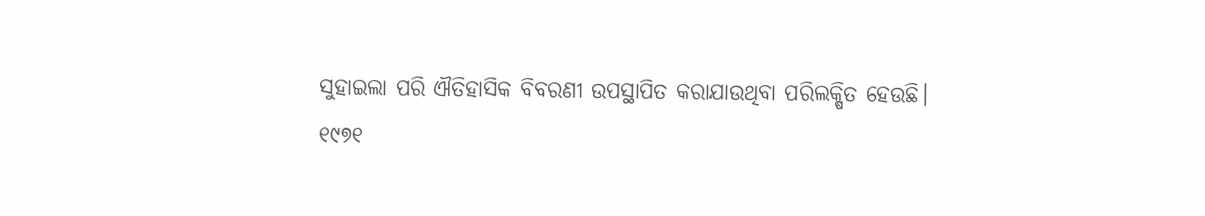ସୁହାଇଲା ପରି ଐତିହାସିକ ବିବରଣୀ ଉପସ୍ଥାପିତ କରାଯାଉଥିବା ପରିଲକ୍ଷିତ ହେଉଛି।
୧୯୭୧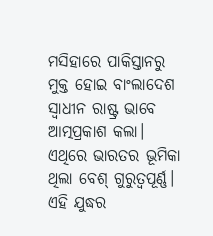ମସିହାରେ ପାକିସ୍ତାନରୁ ମୁକ୍ତ ହୋଇ ବାଂଲାଦେଶ ସ୍ୱାଧୀନ ରାଷ୍ଟ୍ର ଭାବେ ଆତ୍ମପ୍ରକାଶ କଲା। ଏଥିରେ ଭାରତର ଭୂମିକା ଥିଲା ବେଶ୍ ଗୁରୁତ୍ୱପୂର୍ଣ୍ଣ। ଏହି ଯୁଦ୍ଧର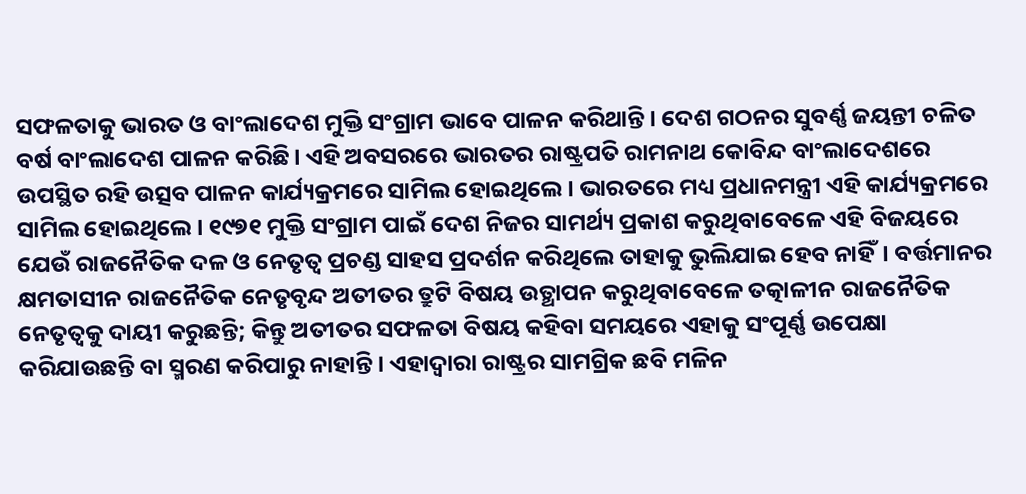ସଫଳତାକୁ ଭାରତ ଓ ବାଂଲାଦେଶ ମୁକ୍ତି ସଂଗ୍ରାମ ଭାବେ ପାଳନ କରିଥାନ୍ତି। ଦେଶ ଗଠନର ସୁବର୍ଣ୍ଣ ଜୟନ୍ତୀ ଚଳିତ ବର୍ଷ ବାଂଲାଦେଶ ପାଳନ କରିଛି। ଏହି ଅବସରରେ ଭାରତର ରାଷ୍ଟ୍ରପତି ରାମନାଥ କୋବିନ୍ଦ ବାଂଲାଦେଶରେ ଉପସ୍ଥିତ ରହି ଉତ୍ସବ ପାଳନ କାର୍ଯ୍ୟକ୍ରମରେ ସାମିଲ ହୋଇଥିଲେ। ଭାରତରେ ମଧ୍ୟ ପ୍ରଧାନମନ୍ତ୍ରୀ ଏହି କାର୍ଯ୍ୟକ୍ରମରେ ସାମିଲ ହୋଇଥିଲେ। ୧୯୭୧ ମୁକ୍ତି ସଂଗ୍ରାମ ପାଇଁ ଦେଶ ନିଜର ସାମର୍ଥ୍ୟ ପ୍ରକାଶ କରୁଥିବାବେଳେ ଏହି ବିଜୟରେ ଯେଉଁ ରାଜନୈତିକ ଦଳ ଓ ନେତୃତ୍ୱ ପ୍ରଚଣ୍ଡ ସାହସ ପ୍ରଦର୍ଶନ କରିଥିଲେ ତାହାକୁ ଭୁଲିଯାଇ ହେବ ନାହିଁ। ବର୍ତ୍ତମାନର କ୍ଷମତାସୀନ ରାଜନୈତିକ ନେତୃବୃନ୍ଦ ଅତୀତର ତ୍ରୁଟି ବିଷୟ ଉତ୍ଥାପନ କରୁଥିବାବେଳେ ତତ୍କାଳୀନ ରାଜନୈତିକ ନେତୃତ୍ୱକୁ ଦାୟୀ କରୁଛନ୍ତି; କିନ୍ତୁ ଅତୀତର ସଫଳତା ବିଷୟ କହିବା ସମୟରେ ଏହାକୁ ସଂପୂର୍ଣ୍ଣ ଉପେକ୍ଷା କରିଯାଉଛନ୍ତି ବା ସ୍ମରଣ କରିପାରୁ ନାହାନ୍ତି। ଏହାଦ୍ୱାରା ରାଷ୍ଟ୍ରର ସାମଗ୍ରିକ ଛବି ମଳିନ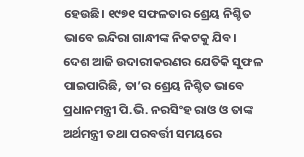ହେଉଛି। ୧୯୭୧ ସଫଳତାର ଶ୍ରେୟ ନିଶ୍ଚିତ ଭାବେ ଇନ୍ଦିରା ଗାନ୍ଧୀଙ୍କ ନିକଟକୁ ଯିବ। ଦେଶ ଆଜି ଉଦାରୀକରଣର ଯେତିକି ସୁଫଳ ପାଇପାରିଛି, ତା’ର ଶ୍ରେୟ ନିଶ୍ଚିତ ଭାବେ ପ୍ରଧାନମନ୍ତ୍ରୀ ପି.ଭି. ନରସିଂହ ରାଓ ଓ ତାଙ୍କ ଅର୍ଥମନ୍ତ୍ରୀ ତଥା ପରବର୍ତ୍ତୀ ସମୟରେ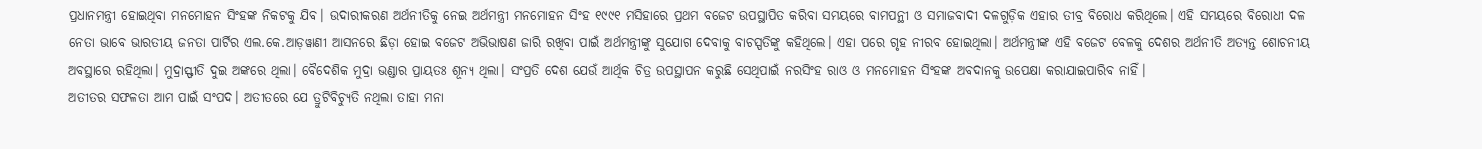ପ୍ରଧାନମନ୍ତ୍ରୀ ହୋଇଥିବା ମନମୋହନ ସିଂହଙ୍କ ନିକଟକୁ ଯିବ। ଉଦାରୀକରଣ ଅର୍ଥନୀତିକୁ ନେଇ ଅର୍ଥମନ୍ତ୍ରୀ ମନମୋହନ ସିଂହ ୧୯୯୧ ମସିହାରେ ପ୍ରଥମ ବଜେଟ ଉପସ୍ଥାପିତ କରିବା ସମୟରେ ବାମପନ୍ଥୀ ଓ ସମାଜବାଦୀ ଦଳଗୁଡ଼ିକ ଏହାର ତୀବ୍ର ବିରୋଧ କରିଥିଲେ। ଏହି ସମୟରେ ବିରୋଧୀ ଦଳ ନେତା ଭାବେ ଭାରତୀୟ ଜନତା ପାର୍ଟିର ଏଲ.କେ.ଆଡ଼ୱାଣୀ ଆସନରେ ଛିଡ଼ା ହୋଇ ବଜେଟ ଅଭିଭାଷଣ ଜାରି ରଖିବା ପାଇଁ ଅର୍ଥମନ୍ତ୍ରୀଙ୍କୁ ସୁଯୋଗ ଦେବାକୁ ବାଚସ୍ପତିଙ୍କୁ କହିଥିଲେ। ଏହା ପରେ ଗୃହ ନୀରବ ହୋଇଥିଲା। ଅର୍ଥମନ୍ତ୍ରୀଙ୍କ ଏହି ବଜେଟ ବେଳକୁ ଦେଶର ଅର୍ଥନୀତି ଅତ୍ୟନ୍ତ ଶୋଚନୀୟ ଅବସ୍ଥାରେ ରହିଥିଲା। ମୁଦ୍ରାସ୍ଫୀତି ଦୁଇ ଅଙ୍କରେ ଥିଲା। ବୈଦେଶିକ ମୁଦ୍ରା ଭଣ୍ଡାର ପ୍ରାୟତଃ ଶୂନ୍ୟ ଥିଲା। ସଂପ୍ରତି ଦେଶ ଯେଉଁ ଆର୍ଥିକ ଚିତ୍ର ଉପସ୍ଥାପନ କରୁଛି ସେଥିପାଇଁ ନରସିଂହ ରାଓ ଓ ମନମୋହନ ସିଂହଙ୍କ ଅବଦାନକୁ ଉପେକ୍ଷା କରାଯାଇପାରିବ ନାହିଁ।
ଅତୀତର ସଫଳତା ଆମ ପାଇଁ ସଂପଦ। ଅତୀତରେ ଯେ ତ୍ରୁଟିବିଚ୍ୟୁତି ନଥିଲା ତାହା ମନା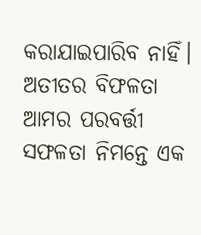କରାଯାଇପାରିବ ନାହିଁ। ଅତୀତର ବିଫଳତା ଆମର ପରବର୍ତ୍ତୀ ସଫଳତା ନିମନ୍ତେ ଏକ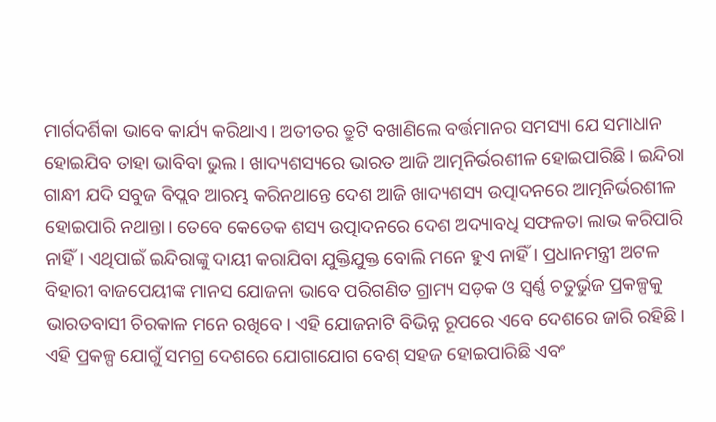ମାର୍ଗଦର୍ଶିକା ଭାବେ କାର୍ଯ୍ୟ କରିଥାଏ। ଅତୀତର ତ୍ରୁଟି ବଖାଣିଲେ ବର୍ତ୍ତମାନର ସମସ୍ୟା ଯେ ସମାଧାନ ହୋଇଯିବ ତାହା ଭାବିବା ଭୁଲ। ଖାଦ୍ୟଶସ୍ୟରେ ଭାରତ ଆଜି ଆତ୍ମନିର୍ଭରଶୀଳ ହୋଇପାରିଛି। ଇନ୍ଦିରା ଗାନ୍ଧୀ ଯଦି ସବୁଜ ବିପ୍ଲବ ଆରମ୍ଭ କରିନଥାନ୍ତେ ଦେଶ ଆଜି ଖାଦ୍ୟଶସ୍ୟ ଉତ୍ପାଦନରେ ଆତ୍ମନିର୍ଭରଶୀଳ ହୋଇପାରି ନଥାନ୍ତା। ତେବେ କେତେକ ଶସ୍ୟ ଉତ୍ପାଦନରେ ଦେଶ ଅଦ୍ୟାବଧି ସଫଳତା ଲାଭ କରିପାରି ନାହିଁ। ଏଥିପାଇଁ ଇନ୍ଦିରାଙ୍କୁ ଦାୟୀ କରାଯିବା ଯୁକ୍ତିଯୁକ୍ତ ବୋଲି ମନେ ହୁଏ ନାହିଁ। ପ୍ରଧାନମନ୍ତ୍ରୀ ଅଟଳ ବିହାରୀ ବାଜପେୟୀଙ୍କ ମାନସ ଯୋଜନା ଭାବେ ପରିଗଣିତ ଗ୍ରାମ୍ୟ ସଡ଼କ ଓ ସ୍ୱର୍ଣ୍ଣ ଚତୁର୍ଭୁଜ ପ୍ରକଳ୍ପକୁ ଭାରତବାସୀ ଚିରକାଳ ମନେ ରଖିବେ। ଏହି ଯୋଜନାଟି ବିଭିନ୍ନ ରୂପରେ ଏବେ ଦେଶରେ ଜାରି ରହିଛି। ଏହି ପ୍ରକଳ୍ପ ଯୋଗୁଁ ସମଗ୍ର ଦେଶରେ ଯୋଗାଯୋଗ ବେଶ୍ ସହଜ ହୋଇପାରିଛି ଏବଂ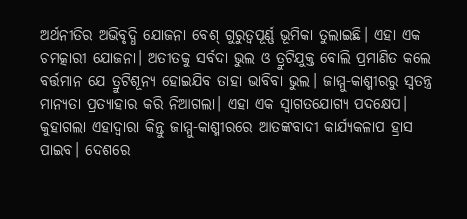ଅର୍ଥନୀତିର ଅଭିବୃଦ୍ଧି ଯୋଜନା ବେଶ୍ ଗୁରୁତ୍ୱପୂର୍ଣ୍ଣ ଭୂମିକା ତୁଲାଇଛି। ଏହା ଏକ ଚମତ୍କାରୀ ଯୋଜନା। ଅତୀତକୁ ସର୍ବଦା ଭୁଲ ଓ ତ୍ରୁଟିଯୁକ୍ତ ବୋଲି ପ୍ରମାଣିତ କଲେ ବର୍ତ୍ତମାନ ଯେ ତ୍ରୁଟିଶୂନ୍ୟ ହୋଇଯିବ ତାହା ଭାବିବା ଭୁଲ। ଜାମ୍ମୁ-କାଶ୍ମୀରରୁ ସ୍ୱତନ୍ତ୍ର ମାନ୍ୟତା ପ୍ରତ୍ୟାହାର କରି ନିଆଗଲା। ଏହା ଏକ ସ୍ୱାଗତଯୋଗ୍ୟ ପଦକ୍ଷେପ। କୁହାଗଲା ଏହାଦ୍ୱାରା କିନ୍ତୁ ଜାମ୍ମୁ-କାଶ୍ମୀରରେ ଆତଙ୍କବାଦୀ କାର୍ଯ୍ୟକଳାପ ହ୍ରାସ ପାଇବ। ଦେଶରେ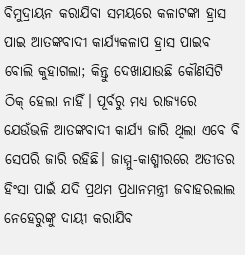ବିମୁଦ୍ରାୟନ କରାଯିବା ସମୟରେ କଳାଟଙ୍କା ହ୍ରାସ ପାଇ ଆତଙ୍କବାଦୀ କାର୍ଯ୍ୟକଳାପ ହ୍ରାସ ପାଇବ ବୋଲି କୁହାଗଲା; କିନ୍ତୁ ଦେଖାଯାଉଛି କୌଣସିଟି ଠିକ୍ ହେଲା ନାହିଁ। ପୂର୍ବରୁ ମଧ୍ୟ ରାଜ୍ୟରେ ଯେଉଁଭଳି ଆତଙ୍କବାଦୀ କାର୍ଯ୍ୟ ଜାରି ଥିଲା ଏବେ ବି ସେପରି ଜାରି ରହିଛି। ଜାମ୍ମୁ-କାଶ୍ମୀରରେ ଅତୀତର ହିଂସା ପାଇଁ ଯଦି ପ୍ରଥମ ପ୍ରଧାନମନ୍ତ୍ରୀ ଜବାହରଲାଲ ନେହେରୁଙ୍କୁ ଦାୟୀ କରାଯିବ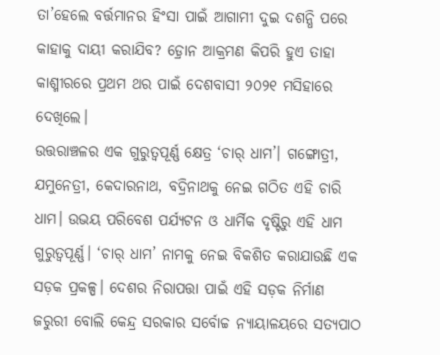ତା’ହେଲେ ବର୍ତ୍ତମାନର ହିଂସା ପାଇଁ ଆଗାମୀ ଦୁଇ ଦଶନ୍ଧି ପରେ କାହାକୁ ଦାୟୀ କରାଯିବ? ଡ଼୍ରୋନ ଆକ୍ରମଣ କିପରି ହୁଏ ତାହା କାଶ୍ମୀରରେ ପ୍ରଥମ ଥର ପାଇଁ ଦେଶବାସୀ ୨୦୨୧ ମସିହାରେ ଦେଖିଲେ।
ଉତ୍ତରାଞ୍ଚଳର ଏକ ଗୁରୁତ୍ୱପୂର୍ଣ୍ଣ କ୍ଷେତ୍ର ‘ଚାର୍ ଧାମ’। ଗଙ୍ଗୋତ୍ରୀ, ଯମୁନେତ୍ରୀ, କେଦାରନାଥ, ବଦ୍ରିନାଥକୁ ନେଇ ଗଠିତ ଏହି ଚାରି ଧାମ। ଉଭୟ ପରିବେଶ ପର୍ଯ୍ୟଟନ ଓ ଧାର୍ମିକ ଦୃଷ୍ଟିରୁ ଏହି ଧାମ ଗୁରୁତ୍ୱପୂର୍ଣ୍ଣ। ‘ଚାର୍ ଧାମ’ ନାମକୁ ନେଇ ବିକଶିତ କରାଯାଉଛି ଏକ ସଡ଼କ ପ୍ରକଳ୍ପ। ଦେଶର ନିରାପତ୍ତା ପାଇଁ ଏହି ସଡ଼କ ନିର୍ମାଣ ଜରୁରୀ ବୋଲି କେନ୍ଦ୍ର ସରକାର ସର୍ବୋଚ୍ଚ ନ୍ୟାୟାଳୟରେ ସତ୍ୟପାଠ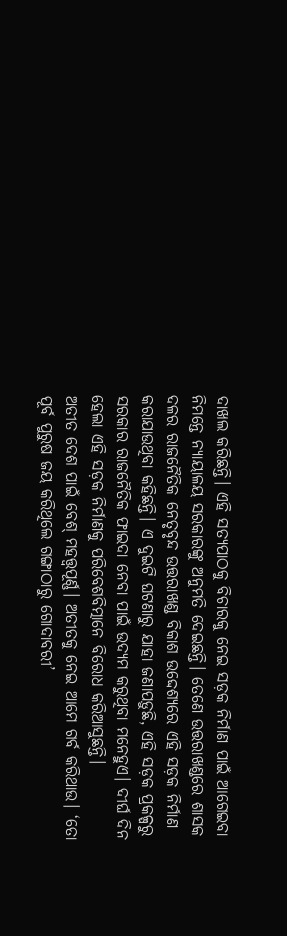ଦାଖଲ କରିଛନ୍ତି। ଏହି ସତ୍ୟପାଠକୁ ବିଚାରକୁ ନେଇ ସଡ଼କ ନିର୍ମାଣ ପାଇଁ ଆଗେଇବା ନିମନ୍ତେ ନ୍ୟାୟାଳୟ ସରକାରଙ୍କୁ ଅନୁମତି ଦେଇଛନ୍ତି। ତେଣେ ଉତ୍ତରାଖଣ୍ଡରେ ଶାସକ ଦଳର ରାଜନୈତିକ ନେତୃବୃନ୍ଦ ଉତ୍ତରାଖଣ୍ଡ ବିକାଶ ଉଦ୍ଦେଶ୍ୟରେ ଏହି ସଡ଼କ ନିର୍ମାଣ କରାଯାଉଥିବା କହିଛନ୍ତି। ଏ ଦୁଇଟି ଘଟଣାରୁ ଯାହା ଜଣାପଡ଼ୁଛି, ଏହି ସଡ଼କ ପ୍ରକଳ୍ପରୁ ସରକାର ରାଜନୈତିକ ଫାଇଦା ନେବା ପାଇଁ ଉଦ୍ୟମ କରୁଥିବା ମନେହୁଏ। ଦୀର୍ଘ ଦିନ ହେଲା ଏହି ସଡ଼କ ନିର୍ମାଣକୁ ପରିବେଶବିତ୍ମାନେ ବିରୋଧ କରିଆସୁଛନ୍ତି।
ଅତୀତ ଦେଶ ପାଇଁ ବେଶ୍ ମହତ୍ତ୍ୱପୂର୍ଣ୍ଣ। ଅତୀତକୁ ନେଇ ଆମେ ଗର୍ବ କରିଥାଉ। ‘ତୋ ପୂର୍ବ ପୁରୁଷ ଜୟ କରିଥିଲେ ଗଙ୍ଗାଠାରୁ ଗୋଦାବରୀ’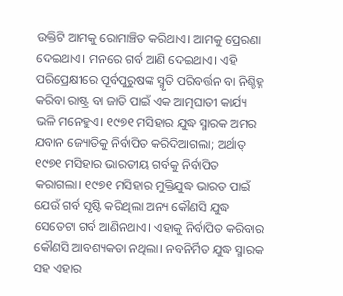ଉକ୍ତିଟି ଆମକୁ ରୋମାଞ୍ଚିତ କରିଥାଏ। ଆମକୁ ପ୍ରେରଣା ଦେଇଥାଏ। ମନରେ ଗର୍ବ ଆଣି ଦେଇଥାଏ। ଏହି ପରିପ୍ରେକ୍ଷୀରେ ପୂର୍ବପୁରୁଷଙ୍କ ସ୍ମୃତି ପରିବର୍ତ୍ତନ ବା ନିଶ୍ଚିହ୍ନ କରିବା ରାଷ୍ଟ୍ର ବା ଜାତି ପାଇଁ ଏକ ଆତ୍ମଘାତୀ କାର୍ଯ୍ୟ ଭଳି ମନେହୁଏ। ୧୯୭୧ ମସିହାର ଯୁଦ୍ଧ ସ୍ମାରକ ଅମର ଯବାନ ଜ୍ୟୋତିକୁ ନିର୍ବାପିତ କରିଦିଆଗଲା; ଅର୍ଥାତ୍ ୧୯୭୧ ମସିହାର ଭାରତୀୟ ଗର୍ବକୁ ନିର୍ବାପିତ କରାଗଲା। ୧୯୭୧ ମସିହାର ମୁକ୍ତିଯୁଦ୍ଧ ଭାରତ ପାଇଁ ଯେଉଁ ଗର୍ବ ସୃଷ୍ଟି କରିଥିଲା ଅନ୍ୟ କୌଣସି ଯୁଦ୍ଧ ସେତେଟା ଗର୍ବ ଆଣିନଥାଏ। ଏହାକୁ ନିର୍ବାପିତ କରିବାର କୌଣସି ଆବଶ୍ୟକତା ନଥିଲା। ନବନିର୍ମିତ ଯୁଦ୍ଧ ସ୍ମାରକ ସହ ଏହାର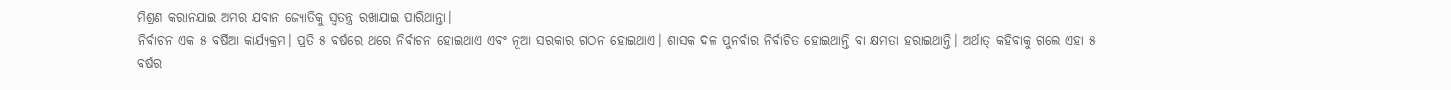ମିଶ୍ରଣ କରାନଯାଇ ଅମର ଯବାନ ଜ୍ୟୋତିକୁ ସ୍ୱତନ୍ତ୍ର ରଖାଯାଇ ପାରିଥାନ୍ତା।
ନିର୍ବାଚନ ଏକ ୫ ବର୍ଷିଆ କାର୍ଯ୍ୟକ୍ରମ। ପ୍ରତି ୫ ବର୍ଷରେ ଥରେ ନିର୍ବାଚନ ହୋଇଥାଏ ଏବଂ ନୂଆ ସରକାର ଗଠନ ହୋଇଥାଏ। ଶାସକ ଦଳ ପୁନର୍ବାର ନିର୍ବାଚିତ ହୋଇଥାନ୍ତି ବା କ୍ଷମତା ହରାଇଥାନ୍ତି। ଅର୍ଥାତ୍ କହିବାକୁ ଗଲେ ଏହା ୫ ବର୍ଷର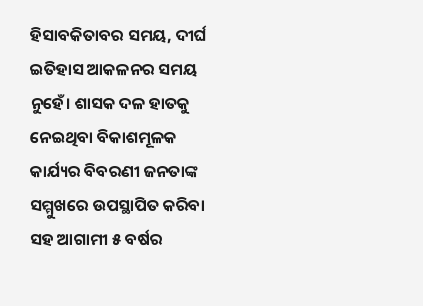ହିସାବକିତାବର ସମୟ, ଦୀର୍ଘ ଇତିହାସ ଆକଳନର ସମୟ ନୁହେଁ। ଶାସକ ଦଳ ହାତକୁ ନେଇଥିବା ବିକାଶମୂଳକ କାର୍ଯ୍ୟର ବିବରଣୀ ଜନତାଙ୍କ ସମ୍ମୁଖରେ ଉପସ୍ଥାପିତ କରିବା ସହ ଆଗାମୀ ୫ ବର୍ଷର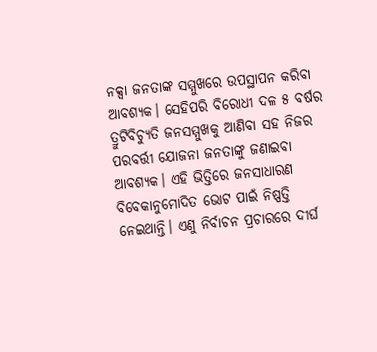ନକ୍ସା ଜନତାଙ୍କ ସମ୍ମୁଖରେ ଉପସ୍ଥାପନ କରିବା ଆବଶ୍ୟକ। ସେହିପରି ବିରୋଧୀ ଦଳ ୫ ବର୍ଷର ତ୍ରୁଟିବିଚ୍ୟୁତି ଜନସମ୍ମୁଖକୁ ଆଣିବା ସହ ନିଜର ପରବର୍ତ୍ତୀ ଯୋଜନା ଜନତାଙ୍କୁ ଜଣାଇବା ଆବଶ୍ୟକ। ଏହି ଭିତ୍ତିରେ ଜନସାଧାରଣ ବିବେକାନୁମୋଦିତ ଭୋଟ ପାଇଁ ନିଷ୍ପତ୍ତି ନେଇଥାନ୍ତି। ଏଣୁ ନିର୍ବାଚନ ପ୍ରଚାରରେ ଦୀର୍ଘ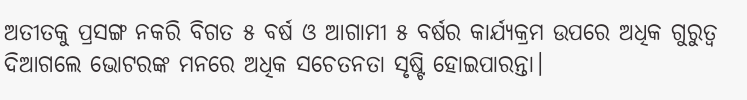ଅତୀତକୁ ପ୍ରସଙ୍ଗ ନକରି ବିଗତ ୫ ବର୍ଷ ଓ ଆଗାମୀ ୫ ବର୍ଷର କାର୍ଯ୍ୟକ୍ରମ ଉପରେ ଅଧିକ ଗୁରୁତ୍ୱ ଦିଆଗଲେ ଭୋଟରଙ୍କ ମନରେ ଅଧିକ ସଚେତନତା ସୃଷ୍ଟି ହୋଇପାରନ୍ତା।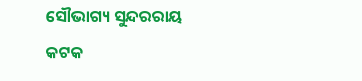ସୌଭାଗ୍ୟ ସୁନ୍ଦରରାୟ
କଟକ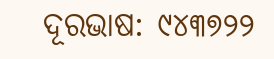ଦୂରଭାଷ: ୯୪୩୭୨୨